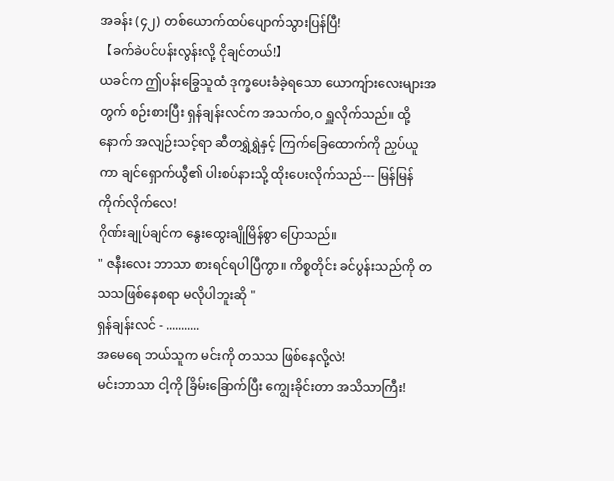အခန်း (၄၂) တစ်ယောက်ထပ်ပျောက်သွားပြန်ပြီ!
【ခက်ခဲပင်ပန်းလွန်းလို့ ငိုချင်တယ်!】
ယခင်က ဤပန်းခြွေသူထံ ဒုက္ခပေးခံခဲ့ရသော ယောကျ်ားလေးများအတွက် စဉ်းစားပြီး ရှန်ချန်းလင်က အသက်ဝ,ဝ ရှူလိုက်သည်။ ထို့နောက် အလျဉ်းသင့်ရာ ဆီတရွှဲရွှဲနှင့် ကြက်ခြေထောက်ကို ညှပ်ယူကာ ချင်ရှောက်ယွီ၏ ပါးစပ်နားသို့ ထိုးပေးလိုက်သည်--- မြန်မြန် ကိုက်လိုက်လေ!
ဂိုဏ်းချုပ်ချင်က နွေးထွေးချိုမြိန်စွာ ပြောသည်။
" ဇနီးလေး ဘာသာ စားရင်ရပါပြီကွာ။ ကိစ္စတိုင်း ခင်ပွန်းသည်ကို တသသဖြစ်နေစရာ မလိုပါဘူးဆို "
ရှန်ချန်းလင် - ...........
အမေရေ ဘယ်သူက မင်းကို တသသ ဖြစ်နေလို့လဲ!
မင်းဘာသာ ငါ့ကို ခြိမ်းခြောက်ပြီး ကျွေးခိုင်းတာ အသိသာကြီး!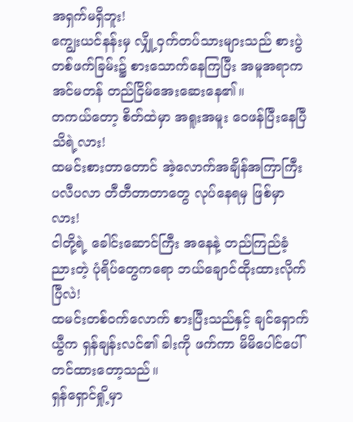အရှက်မရှိဘူး!
ကျွေးယင်နန်းမှ လျှို့ဝှက်တပ်သားများသည် စားပွဲတစ်ဖက်ခြမ်း၌ စားသောက်နေကြပြီး အမူအရာက အင်မတန် တည်ငြိမ်အေးဆေးနေ၏။
တကယ်တော့ စိတ်ထဲမှာ အရူးအမူး ဝေဖန်ပြီးနေပြီ သိရဲ့လား!
ထမင်းစားတာတောင် အဲ့လောက်အချိန်အကြာကြီး ပလီပလာ တီတီတာတာတွေ လုပ်နေရမှ ဖြစ်မှာလား!
ငါတို့ရဲ့ ခေါင်းဆောင်ကြီး အနေနဲ့ တည်ကြည်ခံ့ညားတဲ့ ပုံရိပ်တွေကရော ဘယ်ချောင်ထိုးထားလိုက်ပြီလဲ!
ထမင်းတစ်ဝက်လောက် စားပြီးသည်နှင့် ချင်ရှောက်ယွီက ရှန်ချန်းလင်၏ ခါးကို ဖက်ကာ မိမိပေါင်ပေါ်တင်ထားတော့သည်။
ရှန်ရှောင်ရှို့မှာ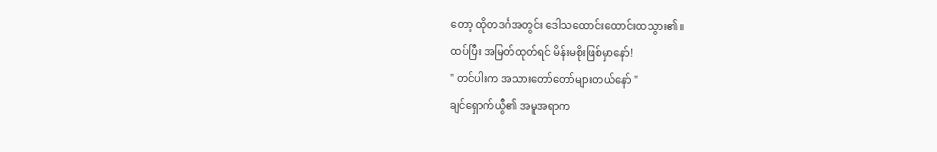တော့ ထိုတဒင်္ဂအတွင်း ဒေါသထောင်းထောင်းထသွား၏။
ထပ်ပြီး အမြတ်ထုတ်ရင် မိန်းမစိုးဖြစ်မှာနော်!
" တင်ပါးက အသားတော်တော်များတယ်နော် "
ချင်ရှောက်ယွီ၏ အမူအရာက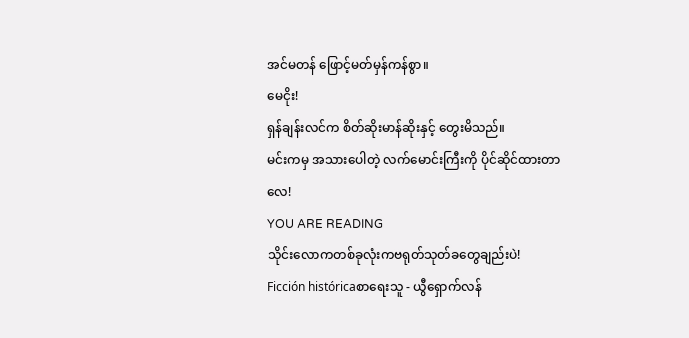အင်မတန် ဖြောင့်မတ်မှန်ကန်စွာ။
မေငိုး!
ရှန်ချန်းလင်က စိတ်ဆိုးမာန်ဆိုးနှင့် တွေးမိသည်။
မင်းကမှ အသားပေါတဲ့ လက်မောင်းကြီးကို ပိုင်ဆိုင်ထားတာလေ!
YOU ARE READING
သိုင်းလောကတစ်ခုလုံးကဗရုတ်သုတ်ခတွေချည်းပဲ!
Ficción históricaစာရေးသူ - ယွီရှောက်လန်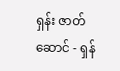ရှန်း ဇာတ်ဆောင် - ရှန်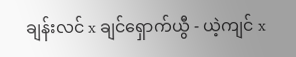ချန်းလင် x ချင်ရှောက်ယွီ - ယဲ့ကျင် x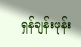ရှန်ချန်းဖုန်း